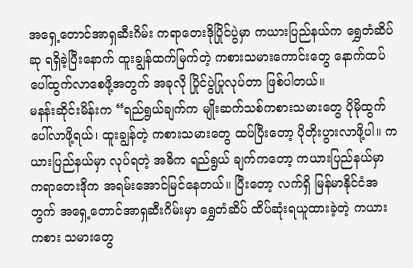အရှေ့တောင်အာရှဆီးဂိမ်း ကရာတေးဒိုပြိုင်ပွဲမှာ ကယားပြည်နယ်က ရွှေတံဆိပ်ဆု ရရှိခဲ့ပြီးနောက် ထူးချွန်ထက်မြက်တဲ့ ကစားသမားကောင်းတွေ နောက်ထပ်ပေါ်ထွက်လာစေဖို့အတွက် အခုလို ပြိုင်ပွဲပြုလုပ်တာ ဖြစ်ပါတယ်။
မနန်းဆိုင်းမိန်းက “ရည်ရွယ်ချက်က မျိုးဆက်သစ်ကစားသမားတွေ ပိုမိုထွက်ပေါ်လာဖို့ရယ်၊ ထူးချွန်တဲ့ ကစားသမားတွေ ထပ်ပြီးတော့ ပိုတိုးပွားလာဖို့ပါ။ ကယားပြည်နယ်မှာ လုပ်ရတဲ့ အဓိက ရည်ရွယ် ချက်ကတော့ ကယားပြည်နယ်မှာ ကရာတေးဒိုက အရမ်းအောင်မြင်နေတယ်။ ပြီးတော့ လက်ရှိ မြန်မာနိုင်ငံအတွက် အရှေ့တောင်အာရှဆီးဂိမ်းမှာ ရွှေတံဆိပ် ထိပ်ဆုံးရယူထားခဲ့တဲ့ ကယားကစား သမားတွေ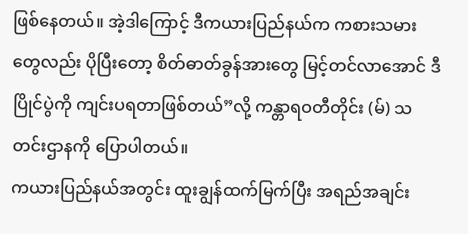ဖြစ်နေတယ်။ အဲ့ဒါကြောင့် ဒီကယားပြည်နယ်က ကစားသမားတွေလည်း ပိုပြီးတော့ စိတ်ဓာတ်ခွန်အားတွေ မြင့်တင်လာအောင် ဒီပြိုင်ပွဲကို ကျင်းပရတာဖြစ်တယ်”လို့ ကန္တာရဝတီတိုင်း (မ်) သတင်းဌာနကို ပြောပါတယ်။
ကယားပြည်နယ်အတွင်း ထူးချွန်ထက်မြက်ပြီး အရည်အချင်း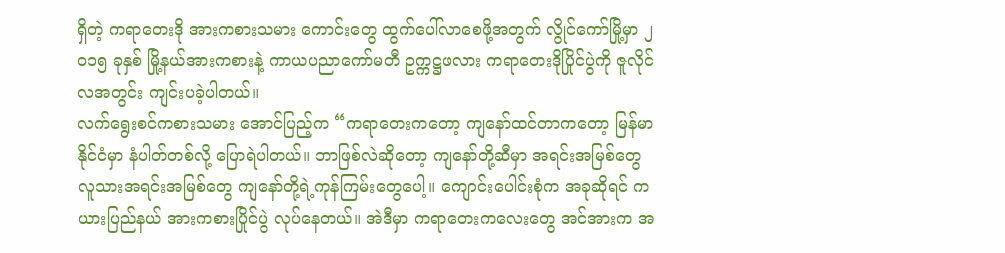ရှိတဲ့ ကရာတေးဒို အားကစားသမား ကောင်းတွေ ထွက်ပေါ်လာစေဖို့အတွက် လွိုင်ကော်မြို့မှာ ၂ဝ၁၅ ခုနှစ် မြို့နယ်အားကစားနဲ့ ကာယပညာကော်မတီ ဥက္ကဋ္ဌဖလား ကရာတေးဒိုပြိုင်ပွဲကို ဇူလိုင်လအတွင်း ကျင်းပခဲ့ပါတယ်။
လက်ရွေးစင်ကစားသမား အောင်ပြည့်က “ကရာတေးကတော့ ကျနော်ထင်တာကတော့ မြန်မာနိုင်ငံမှာ နံပါတ်တစ်လို့ ပြောရဲပါတယ်။ ဘာဖြစ်လဲဆိုတော့ ကျနော်တို့ဆီမှာ အရင်းအမြစ်တွေ လူသားအရင်းအမြစ်တွေ ကျနော်တို့ရဲ့ကုန်ကြမ်းတွေပေါ့။ ကျောင်းပေါင်းစုံက အခုဆိုရင် ကယားပြည်နယ် အားကစားပြိုင်ပွဲ လုပ်နေတယ်။ အဲဒီမှာ ကရာတေးကလေးတွေ အင်အားက အ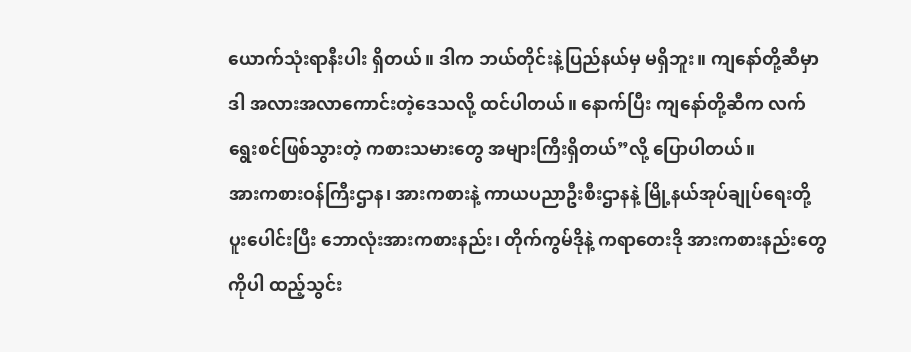ယောက်သုံးရာနီးပါး ရှိတယ်။ ဒါက ဘယ်တိုင်းနဲ့ပြည်နယ်မှ မရှိဘူး။ ကျနော်တို့ဆီမှာ ဒါ အလားအလာကောင်းတဲ့ဒေသလို့ ထင်ပါတယ်။ နောက်ပြီး ကျနော်တို့ဆီက လက်ရွေးစင်ဖြစ်သွားတဲ့ ကစားသမားတွေ အများကြီးရှိတယ်”လို့ ပြောပါတယ်။
အားကစားဝန်ကြီးဌာန၊ အားကစားနဲ့ ကာယပညာဦးစီးဌာနနဲ့ မြို့နယ်အုပ်ချုပ်ရေးတို့ ပူးပေါင်းပြီး ဘောလုံးအားကစားနည်း၊ တိုက်ကွမ်ဒိုနဲ့ ကရာတေးဒို အားကစားနည်းတွေကိုပါ ထည့်သွင်း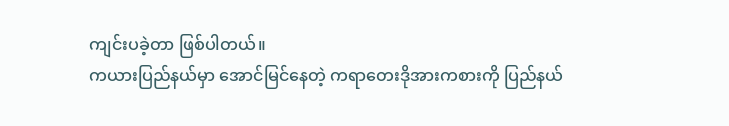ကျင်းပခဲ့တာ ဖြစ်ပါတယ်။
ကယားပြည်နယ်မှာ အောင်မြင်နေတဲ့ ကရာတေးဒိုအားကစားကို ပြည်နယ်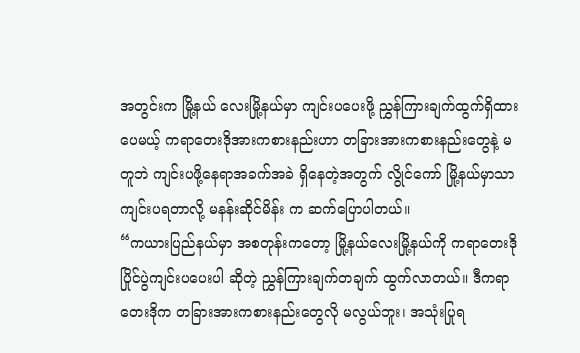အတွင်းက မြို့နယ် လေးမြို့နယ်မှာ ကျင်းပပေးဖို့ ညွှန်ကြားချက်ထွက်ရှိထားပေမယ့် ကရာတေးဒိုအားကစားနည်းဟာ တခြားအားကစားနည်းတွေနဲ့ မတူဘဲ ကျင်းပဖို့နေရာအခက်အခဲ ရှိနေတဲ့အတွက် လွိုင်ကော် မြို့နယ်မှာသာ ကျင်းပရတာလို့ မနန်းဆိုင်မိန်း က ဆက်ပြောပါတယ်။
“ကယားပြည်နယ်မှာ အစတုန်းကတော့ မြို့နယ်လေးမြို့နယ်ကို ကရာတေးဒိုပြိုင်ပွဲကျင်းပပေးပါ ဆိုတဲ့ ညွှန်ကြားချက်တချက် ထွက်လာတယ်။ ဒီကရာတေးဒိုက တခြားအားကစားနည်းတွေလို မလွယ်ဘူး၊ အသုံးပြုရ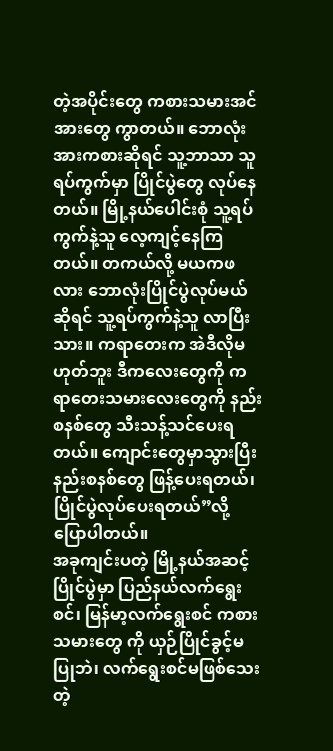တဲ့အပိုင်းတွေ ကစားသမားအင်အားတွေ ကွာတယ်။ ဘောလုံးအားကစားဆိုရင် သူ့ဘာသာ သူ ရပ်ကွက်မှာ ပြိုင်ပွဲတွေ လုပ်နေတယ်။ မြို့နယ်ပေါင်းစုံ သူ့ရပ်ကွက်နဲ့သူ လေ့ကျင့်နေကြတယ်။ တကယ်လို့ မယကဖလား ဘောလုံးပြိုင်ပွဲလုပ်မယ်ဆိုရင် သူ့ရပ်ကွက်နဲ့သူ လာပြီးသား။ ကရာတေးက အဲဒီလိုမဟုတ်ဘူး ဒီကလေးတွေကို ကရာတေးသမားလေးတွေကို နည်းစနစ်တွေ သီးသန့်သင်ပေးရ တယ်။ ကျောင်းတွေမှာသွားပြီး နည်းစနစ်တွေ ဖြန့်ပေးရတယ်၊ ပြိုင်ပွဲလုပ်ပေးရတယ်”လို့ ပြောပါတယ်။
အခုကျင်းပတဲ့ မြို့နယ်အဆင့်ပြိုင်ပွဲမှာ ပြည်နယ်လက်ရွေးစင်၊ မြန်မာ့လက်ရွေးစင် ကစားသမားတွေ ကို ယှဉ်ပြိုင်ခွင့်မပြုဘဲ၊ လက်ရွေးစင်မဖြစ်သေးတဲ့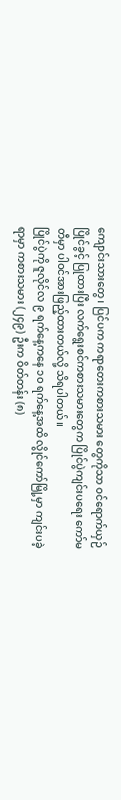ကျောင်းသားတွေ၊ ပြင်ပက ကရာတေးကစားသမား တွေကိုသာ ဝင်ရောက်ယှဉ်ပြိုင်ခွင့် ပြုထားပြီး လက်ရွေးစင်ကစားသမားတွေက ပြိုင်ပွဲကျင်းပရေး ကော်မတီမှာ ပါဝင်အားဖြည့်ထားတယ်လို့ သိရပါတယ်။
ပြိုင်ပွဲကို ဇူလိုင်လ ၉ ရက်နေ့ကနေ ၁ဝ ရက်နေ့အထိ လွိုင်ကော်မြို့မှာ ကျင်းပခဲ့ရာမှာ ကစားသမား (၂၄၉) ဦးက ဝိတ်တန်း (၈)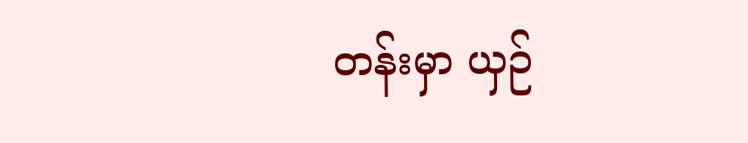တန်းမှာ ယှဉ်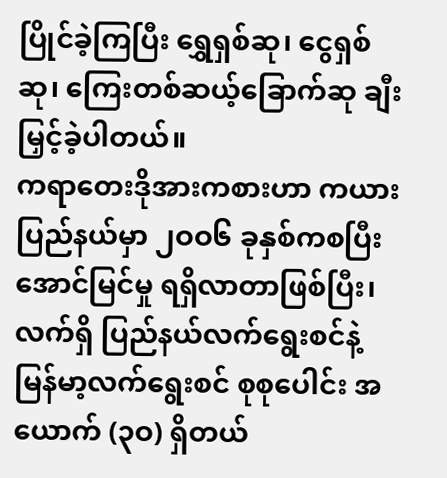ပြိုင်ခဲ့ကြပြီး ရွှေရှစ်ဆု၊ ငွေရှစ်ဆု၊ ကြေးတစ်ဆယ့်ခြောက်ဆု ချီးမြှင့်ခဲ့ပါတယ်။
ကရာတေးဒိုအားကစားဟာ ကယားပြည်နယ်မှာ ၂ဝဝ၆ ခုနှစ်ကစပြီး အောင်မြင်မှု ရရှိလာတာဖြစ်ပြီး၊ လက်ရှိ ပြည်နယ်လက်ရွေးစင်နဲ့ မြန်မာ့လက်ရွေးစင် စုစုပေါင်း အယောက် (၃ဝ) ရှိတယ်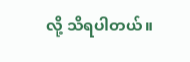လို့ သိရပါတယ်။